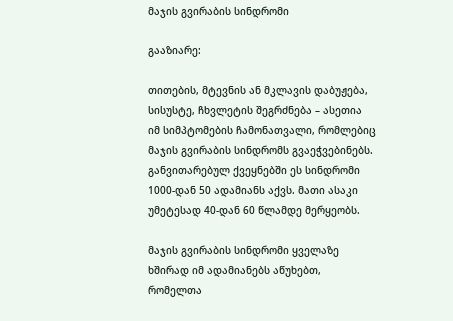მაჯის გვირაბის სინდრომი

გააზიარე:

თითების, მტევნის ან მკლავის დაბუჟება, სისუსტე, ჩხვლეტის შეგრძნება – ასეთია იმ სიმპტომების ჩამონათვალი, რომლებიც მაჯის გვირაბის სინდრომს გვაეჭვებინებს. განვითარებულ ქვეყნებში ეს სინდრომი 1000-დან 50 ადამიანს აქვს. მათი ასაკი უმეტესად 40-დან 60 წლამდე მერყეობს.

მაჯის გვირაბის სინდრომი ყველაზე ხშირად იმ ადამიანებს აწუხებთ, რომელთა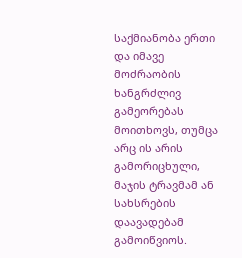საქმიანობა ერთი და იმავე მოძრაობის ხანგრძლივ გამეორებას მოითხოვს, თუმცა არც ის არის გამორიცხული, მაჯის ტრავმამ ან სახსრების დაავადებამ გამოიწვიოს.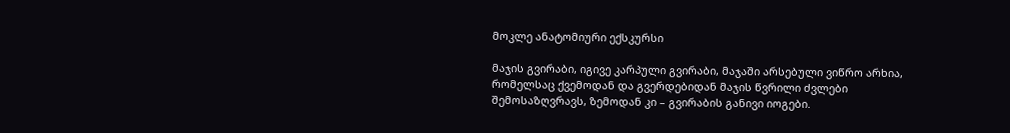მოკლე ანატომიური ექსკურსი

მაჯის გვირაბი, იგივე კარპული გვირაბი, მაჯაში არსებული ვიწრო არხია, რომელსაც ქვემოდან და გვერდებიდან მაჯის წვრილი ძვლები შემოსაზღვრავს, ზემოდან კი – გვირაბის განივი იოგები.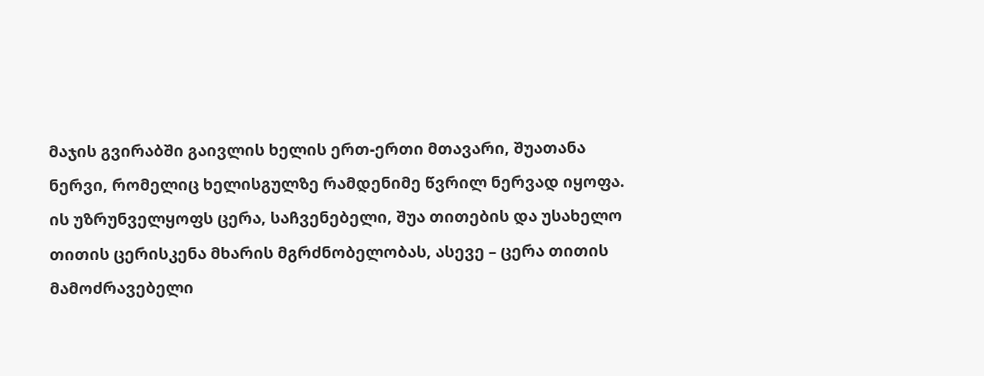მაჯის გვირაბში გაივლის ხელის ერთ-ერთი მთავარი, შუათანა ნერვი, რომელიც ხელისგულზე რამდენიმე წვრილ ნერვად იყოფა. ის უზრუნველყოფს ცერა, საჩვენებელი, შუა თითების და უსახელო თითის ცერისკენა მხარის მგრძნობელობას, ასევე – ცერა თითის მამოძრავებელი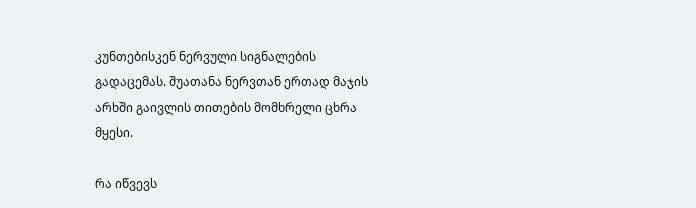კუნთებისკენ ნერვული სიგნალების გადაცემას. შუათანა ნერვთან ერთად მაჯის არხში გაივლის თითების მომხრელი ცხრა მყესი.

რა იწვევს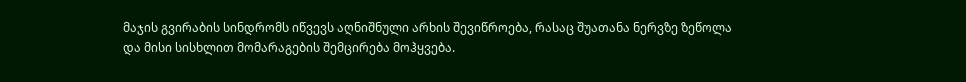მაჯის გვირაბის სინდრომს იწვევს აღნიშნული არხის შევიწროება, რასაც შუათანა ნერვზე ზეწოლა და მისი სისხლით მომარაგების შემცირება მოჰყვება.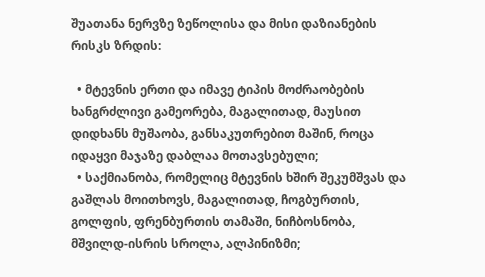შუათანა ნერვზე ზეწოლისა და მისი დაზიანების რისკს ზრდის:

  • მტევნის ერთი და იმავე ტიპის მოძრაობების ხანგრძლივი გამეორება, მაგალითად, მაუსით დიდხანს მუშაობა, განსაკუთრებით მაშინ, როცა იდაყვი მაჯაზე დაბლაა მოთავსებული;
  • საქმიანობა, რომელიც მტევნის ხშირ შეკუმშვას და გაშლას მოითხოვს, მაგალითად, ჩოგბურთის, გოლფის, ფრენბურთის თამაში, ნიჩბოსნობა, მშვილდ-ისრის სროლა, ალპინიზმი;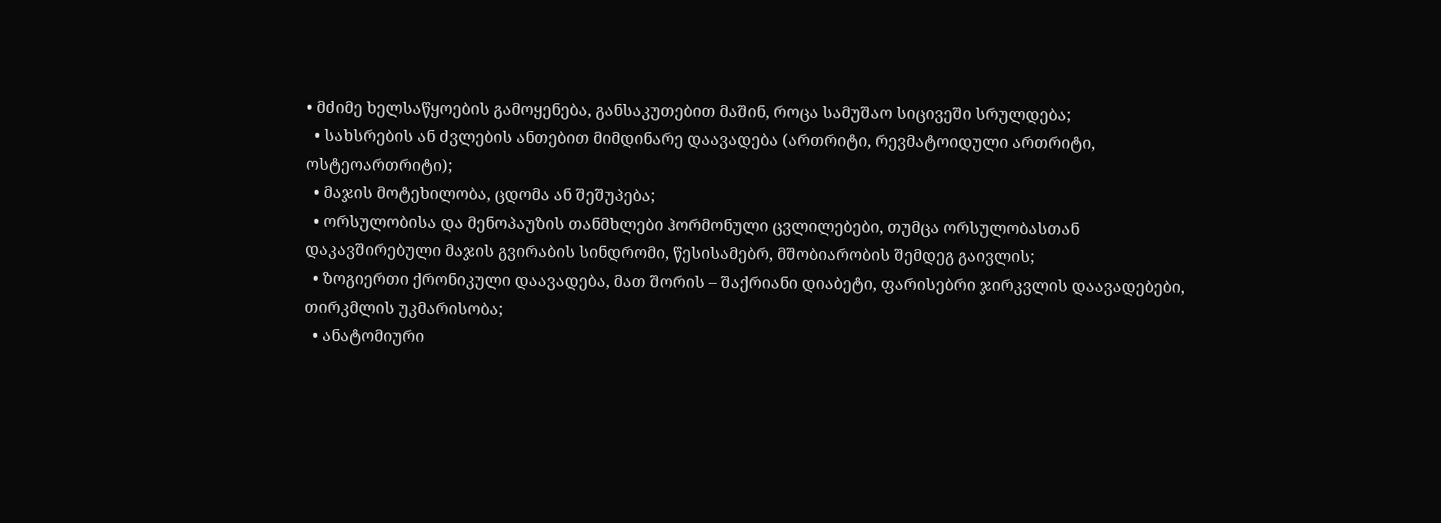• მძიმე ხელსაწყოების გამოყენება, განსაკუთებით მაშინ, როცა სამუშაო სიცივეში სრულდება;
  • სახსრების ან ძვლების ანთებით მიმდინარე დაავადება (ართრიტი, რევმატოიდული ართრიტი, ოსტეოართრიტი);
  • მაჯის მოტეხილობა, ცდომა ან შეშუპება;
  • ორსულობისა და მენოპაუზის თანმხლები ჰორმონული ცვლილებები, თუმცა ორსულობასთან დაკავშირებული მაჯის გვირაბის სინდრომი, წესისამებრ, მშობიარობის შემდეგ გაივლის;
  • ზოგიერთი ქრონიკული დაავადება, მათ შორის – შაქრიანი დიაბეტი, ფარისებრი ჯირკვლის დაავადებები, თირკმლის უკმარისობა;
  • ანატომიური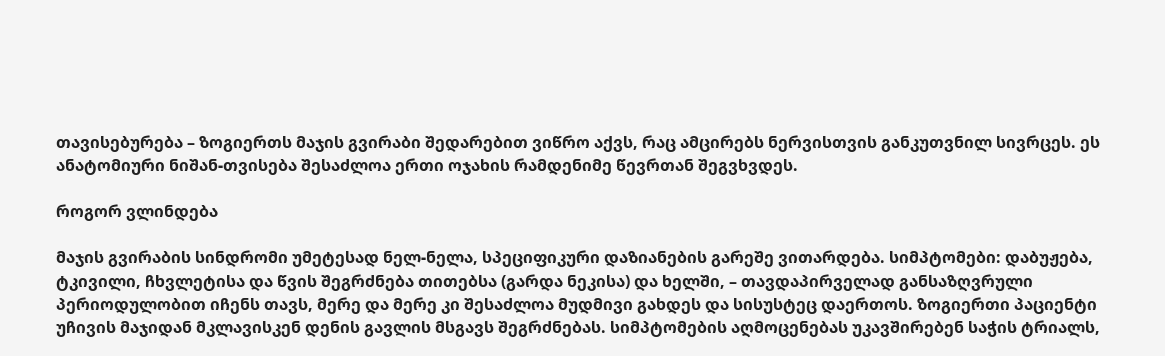თავისებურება – ზოგიერთს მაჯის გვირაბი შედარებით ვიწრო აქვს, რაც ამცირებს ნერვისთვის განკუთვნილ სივრცეს. ეს ანატომიური ნიშან-თვისება შესაძლოა ერთი ოჯახის რამდენიმე წევრთან შეგვხვდეს.

როგორ ვლინდება

მაჯის გვირაბის სინდრომი უმეტესად ნელ-ნელა, სპეციფიკური დაზიანების გარეშე ვითარდება. სიმპტომები: დაბუჟება, ტკივილი, ჩხვლეტისა და წვის შეგრძნება თითებსა (გარდა ნეკისა) და ხელში, – თავდაპირველად განსაზღვრული პერიოდულობით იჩენს თავს, მერე და მერე კი შესაძლოა მუდმივი გახდეს და სისუსტეც დაერთოს. ზოგიერთი პაციენტი უჩივის მაჯიდან მკლავისკენ დენის გავლის მსგავს შეგრძნებას. სიმპტომების აღმოცენებას უკავშირებენ საჭის ტრიალს,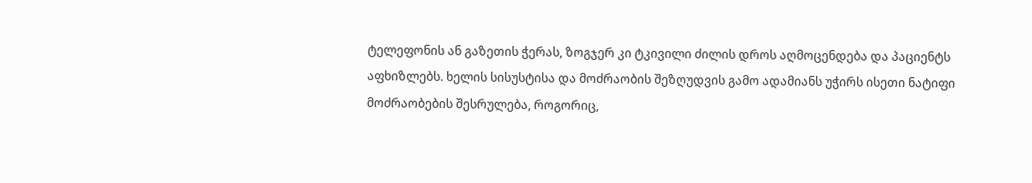ტელეფონის ან გაზეთის ჭერას, ზოგჯერ კი ტკივილი ძილის დროს აღმოცენდება და პაციენტს აფხიზლებს. ხელის სისუსტისა და მოძრაობის შეზღუდვის გამო ადამიანს უჭირს ისეთი ნატიფი მოძრაობების შესრულება, როგორიც,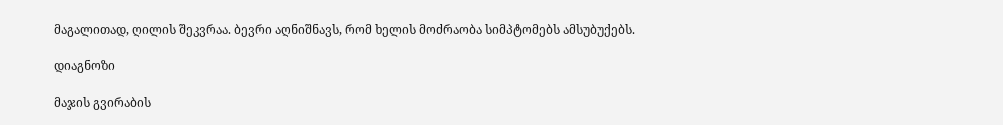მაგალითად, ღილის შეკვრაა. ბევრი აღნიშნავს, რომ ხელის მოძრაობა სიმპტომებს ამსუბუქებს.

დიაგნოზი

მაჯის გვირაბის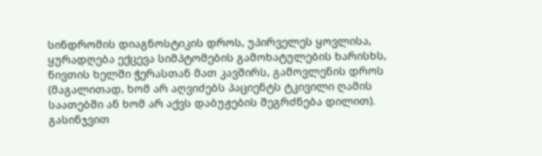სინდრომის დიაგნოსტიკის დროს, უპირველეს ყოვლისა, ყურადღება ექცევა სიმპტომების გამოხატულების ხარისხს, ნივთის ხელში ჭერასთან მათ კავშირს, გამოვლენის დროს (მაგალითად, ხომ არ აღვიძებს პაციენტს ტკივილი ღამის საათებში ან ხომ არ აქვს დაბუჟების შეგრძნება დილით). გასინჯვით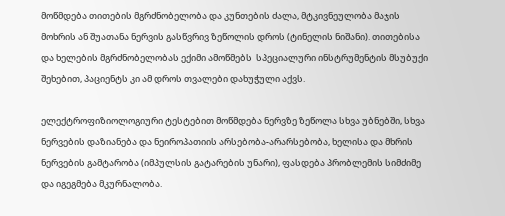მოწმდება თითების მგრძნობელობა და კუნთების ძალა, მტკივნეულობა მაჯის მოხრის ან შუათანა ნერვის გასწვრივ ზეწოლის დროს (ტინელის ნიშანი). თითებისა და ხელების მგრძნობელობას ექიმი ამოწმებს  სპეციალური ინსტრუმენტის მსუბუქი შეხებით, პაციენტს კი ამ დროს თვალები დახუჭული აქვს.

ელექტროფიზიოლოგიური ტესტებით მოწმდება ნერვზე ზეწოლა სხვა უბნებში, სხვა ნერვების დაზიანება და ნეიროპათიის არსებობა-არარსებობა, ხელისა და მხრის ნერვების გამტარობა (იმპულსის გატარების უნარი), ფასდება პრობლემის სიმძიმე და იგეგმება მკურნალობა.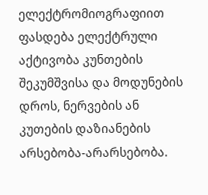ელექტრომიოგრაფიით ფასდება ელექტრული აქტივობა კუნთების შეკუმშვისა და მოდუნების დროს, ნერვების ან კუთების დაზიანების არსებობა-არარსებობა.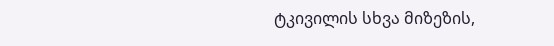ტკივილის სხვა მიზეზის,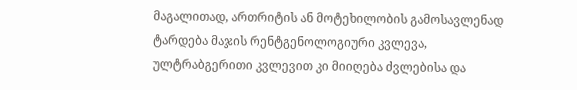მაგალითად, ართრიტის ან მოტეხილობის გამოსავლენად ტარდება მაჯის რენტგენოლოგიური კვლევა, ულტრაბგერითი კვლევით კი მიიღება ძვლებისა და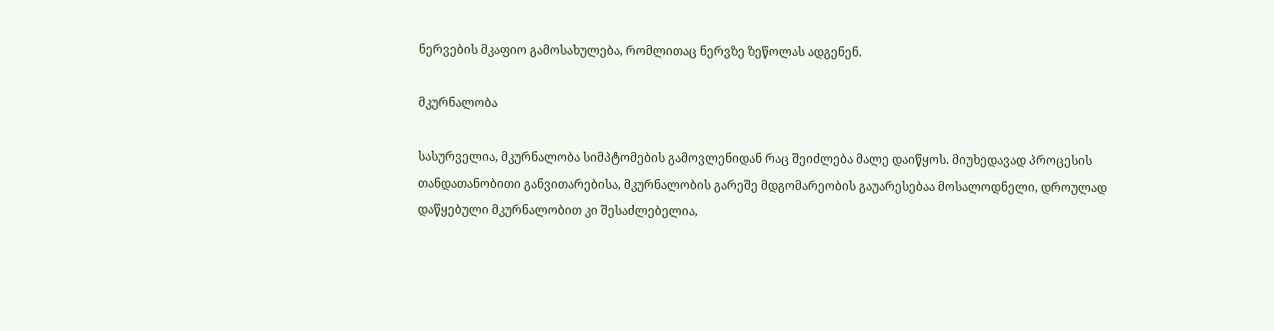ნერვების მკაფიო გამოსახულება, რომლითაც ნერვზე ზეწოლას ადგენენ.

მკურნალობა

სასურველია, მკურნალობა სიმპტომების გამოვლენიდან რაც შეიძლება მალე დაიწყოს. მიუხედავად პროცესის თანდათანობითი განვითარებისა, მკურნალობის გარეშე მდგომარეობის გაუარესებაა მოსალოდნელი, დროულად დაწყებული მკურნალობით კი შესაძლებელია,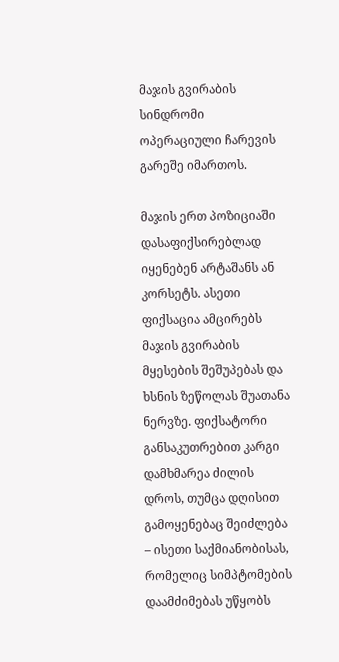მაჯის გვირაბის სინდრომი ოპერაციული ჩარევის გარეშე იმართოს.

მაჯის ერთ პოზიციაში დასაფიქსირებლად იყენებენ არტაშანს ან კორსეტს. ასეთი ფიქსაცია ამცირებს მაჯის გვირაბის მყესების შეშუპებას და ხსნის ზეწოლას შუათანა ნერვზე. ფიქსატორი განსაკუთრებით კარგი დამხმარეა ძილის დროს, თუმცა დღისით გამოყენებაც შეიძლება – ისეთი საქმიანობისას, რომელიც სიმპტომების დაამძიმებას უწყობს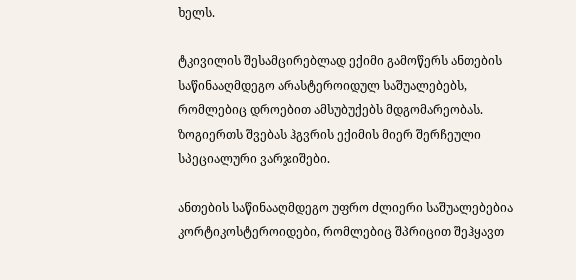ხელს.

ტკივილის შესამცირებლად ექიმი გამოწერს ანთების საწინააღმდეგო არასტეროიდულ საშუალებებს, რომლებიც დროებით ამსუბუქებს მდგომარეობას. ზოგიერთს შვებას ჰგვრის ექიმის მიერ შერჩეული სპეციალური ვარჯიშები.

ანთების საწინააღმდეგო უფრო ძლიერი საშუალებებია კორტიკოსტეროიდები, რომლებიც შპრიცით შეჰყავთ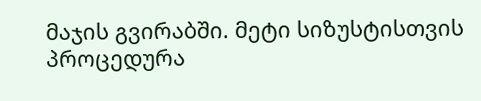მაჯის გვირაბში. მეტი სიზუსტისთვის პროცედურა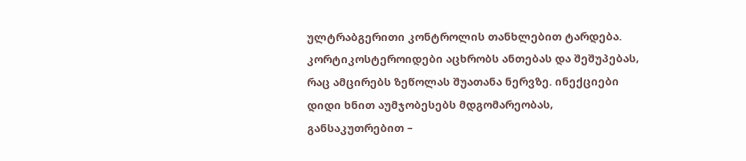ულტრაბგერითი კონტროლის თანხლებით ტარდება. კორტიკოსტეროიდები აცხრობს ანთებას და შეშუპებას, რაც ამცირებს ზეწოლას შუათანა ნერვზე. ინექციები დიდი ხნით აუმჯობესებს მდგომარეობას, განსაკუთრებით –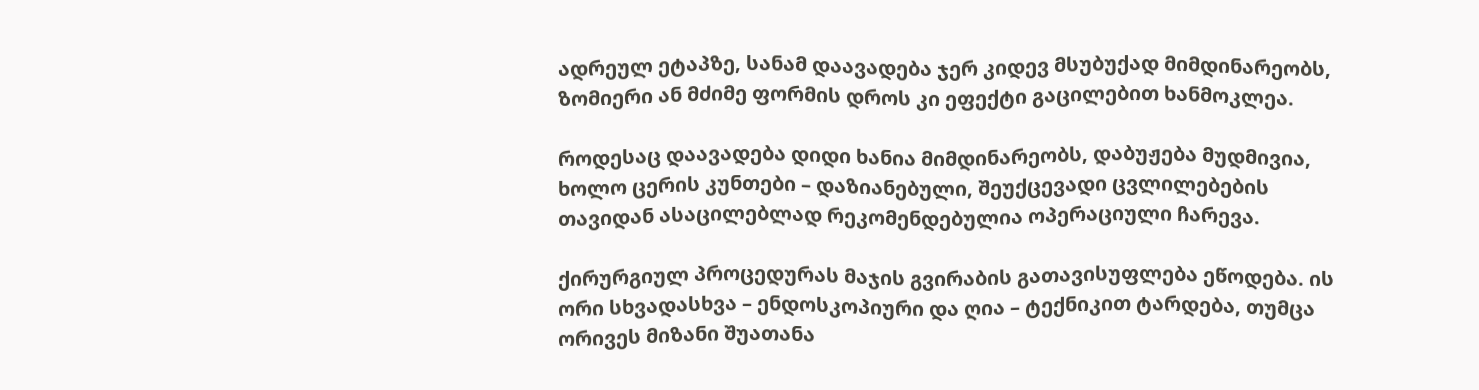ადრეულ ეტაპზე, სანამ დაავადება ჯერ კიდევ მსუბუქად მიმდინარეობს, ზომიერი ან მძიმე ფორმის დროს კი ეფექტი გაცილებით ხანმოკლეა.

როდესაც დაავადება დიდი ხანია მიმდინარეობს, დაბუჟება მუდმივია, ხოლო ცერის კუნთები – დაზიანებული, შეუქცევადი ცვლილებების თავიდან ასაცილებლად რეკომენდებულია ოპერაციული ჩარევა.

ქირურგიულ პროცედურას მაჯის გვირაბის გათავისუფლება ეწოდება. ის ორი სხვადასხვა – ენდოსკოპიური და ღია – ტექნიკით ტარდება, თუმცა ორივეს მიზანი შუათანა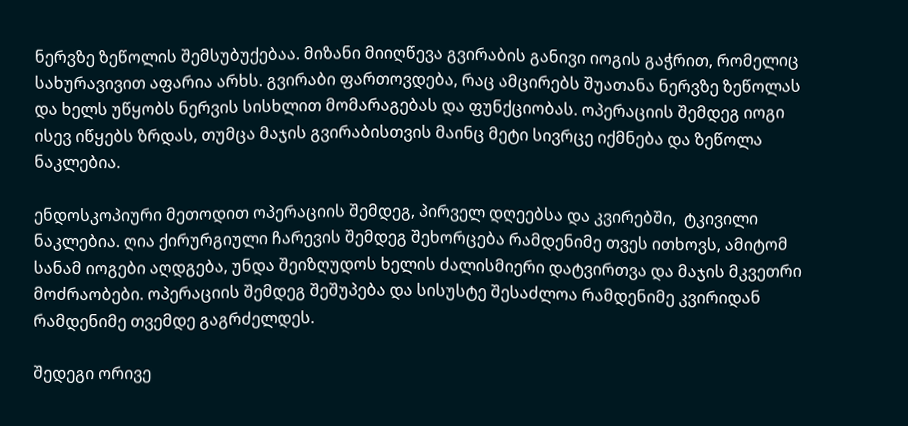ნერვზე ზეწოლის შემსუბუქებაა. მიზანი მიიღწევა გვირაბის განივი იოგის გაჭრით, რომელიც სახურავივით აფარია არხს. გვირაბი ფართოვდება, რაც ამცირებს შუათანა ნერვზე ზეწოლას და ხელს უწყობს ნერვის სისხლით მომარაგებას და ფუნქციობას. ოპერაციის შემდეგ იოგი ისევ იწყებს ზრდას, თუმცა მაჯის გვირაბისთვის მაინც მეტი სივრცე იქმნება და ზეწოლა ნაკლებია.

ენდოსკოპიური მეთოდით ოპერაციის შემდეგ, პირველ დღეებსა და კვირებში,  ტკივილი ნაკლებია. ღია ქირურგიული ჩარევის შემდეგ შეხორცება რამდენიმე თვეს ითხოვს, ამიტომ სანამ იოგები აღდგება, უნდა შეიზღუდოს ხელის ძალისმიერი დატვირთვა და მაჯის მკვეთრი მოძრაობები. ოპერაციის შემდეგ შეშუპება და სისუსტე შესაძლოა რამდენიმე კვირიდან რამდენიმე თვემდე გაგრძელდეს.

შედეგი ორივე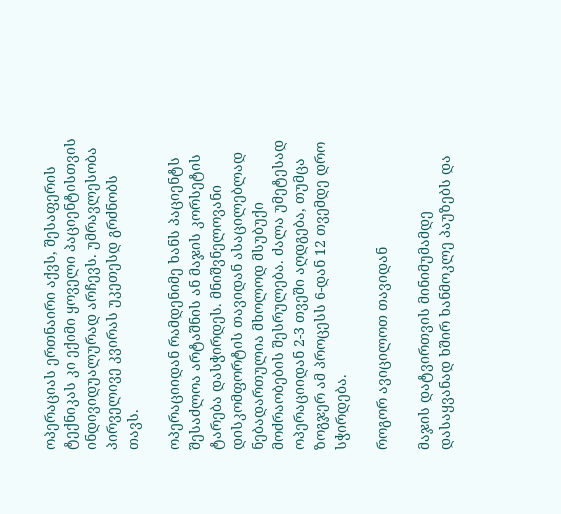ოპერაციას ერთნაირი აქვს, შესაფერის ტექნიკას კი ექიმი ყოველი პაციენტისთვის ინდივიდუალურად არჩევს. უმრავლესობა პირველივე კვირას უკეთესდ გრძნობს თავს.

ოპერაციიდან რამდენიმე ხანს პაციენტს შესაძლოა არტაშნის ან მაჯის კორსეტის ტარება დასჭირდეს. მნიშვნელოვანი დისკომფორტის თავიდან ასაცილებლად ნებადართულია მხოლოდ მსუბუქი მოძრაობების შესრულება. ძალა უმეტესად ოპერაციიდან 2-3 თვეში აღდგება, თუმცა ზოგჯერ ამ პროცესს 6-დან 12 თვემდე დრო სჭირდება.

როგორ ავიცილოთ თავიდან

მაჯის დატვირთვის მინიმუმამდე დასაყვანად ხშირ ხანმოკლე პაუზებს და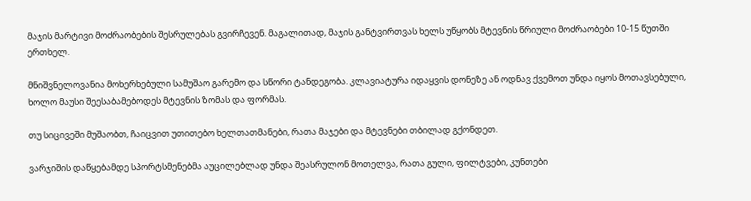მაჯის მარტივი მოძრაობების შესრულებას გვირჩევენ. მაგალითად, მაჯის განტვირთვას ხელს უწყობს მტევნის წრიული მოძრაობები 10-15 წუთში ერთხელ.

მნიშვნელოვანია მოხერხებული სამუშაო გარემო და სწორი ტანდეგობა. კლავიატურა იდაყვის დონეზე ან ოდნავ ქვემოთ უნდა იყოს მოთავსებული, ხოლო მაუსი შეესაბამებოდეს მტევნის ზომას და ფორმას.

თუ სიცივეში მუშაობთ, ჩაიცვით უთითებო ხელთათმანები, რათა მაჯები და მტევნები თბილად გქონდეთ.

ვარჯიშის დაწყებამდე სპორტსმენებმა აუცილებლად უნდა შეასრულონ მოთელვა, რათა გული, ფილტვები, კუნთები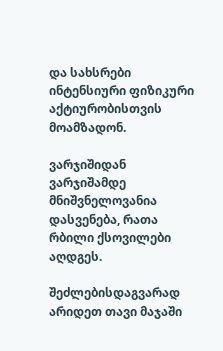და სახსრები ინტენსიური ფიზიკური აქტიურობისთვის მოამზადონ.

ვარჯიშიდან ვარჯიშამდე მნიშვნელოვანია დასვენება, რათა რბილი ქსოვილები აღდგეს.

შეძლებისდაგვარად არიდეთ თავი მაჯაში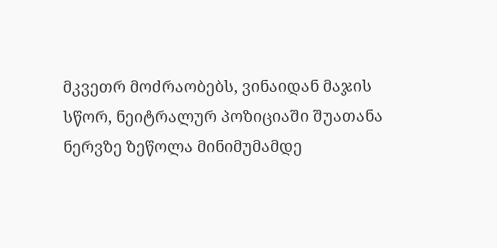მკვეთრ მოძრაობებს, ვინაიდან მაჯის სწორ, ნეიტრალურ პოზიციაში შუათანა ნერვზე ზეწოლა მინიმუმამდე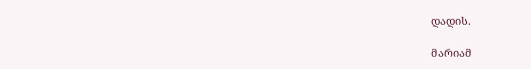დადის.

მარიამ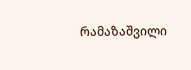რამაზაშვილი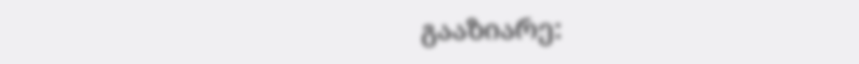გააზიარე: